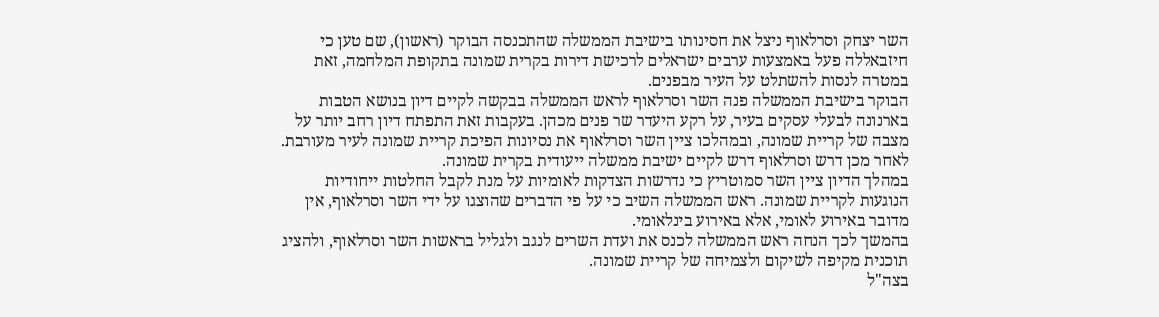השר יצחק וסרלאוף ניצל את חסינותו בישיבת הממשלה שהתכנסה הבוקר (ראשון), שם טען כי חיזבאללה פעל באמצעות ערבים ישראלים לרכישת דירות בקרית שמונה בתקופת המלחמה, זאת במטרה לנסות להשתלט על העיר מבפנים.
הבוקר בישיבת הממשלה פנה השר וסרלאוף לראש הממשלה בבקשה לקיים דיון בנושא הטבות בארנונה לבעלי עסקים בעיר, על רקע היעדר שר פנים מכהן. בעקבות זאת התפתח דיון רחב יותר על מצבה של קריית שמונה, ובמהלכו ציין השר וסרלאוף את נסיונות הפיכת קריית שמונה לעיר מעורבת. לאחר מכן דרש וסרלאוף דרש לקיים ישיבת ממשלה ייעודית בקרית שמונה.
במהלך הדיון ציין השר סמוטריץ כי נדרשות הצדקות לאומיות על מנת לקבל החלטות ייחודיות הנוגעות לקריית שמונה. ראש הממשלה השיב כי על פי הדברים שהוצגו על ידי השר וסרלאוף, אין מדובר באירוע לאומי, אלא באירוע בינלאומי.
בהמשך לכך הנחה ראש הממשלה לכנס את ועדת השרים לנגב ולגליל בראשות השר וסרלאוף, ולהציג תוכנית מקיפה לשיקום ולצמיחה של קריית שמונה.
בצה"ל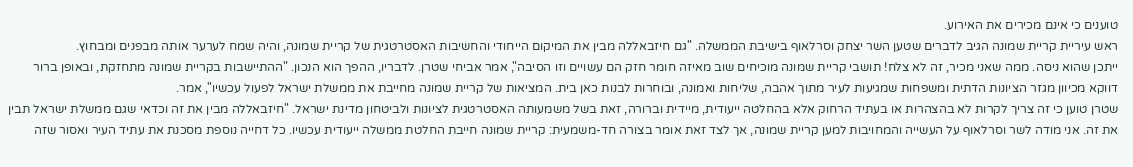טוענים כי אינם מכירים את האירוע.
ראש עיריית קריית שמונה הגיב לדברים שטען השר יצחק וסרלאוף בישיבת הממשלה. "גם חיזבאללה מבין את המיקום הייחודי והחשיבות האסטרטגית של קריית שמונה, והיה שמח לערער אותה מבפנים ומבחוץ.
ייתכן שהוא ניסה. ממה שאני מכיר, זה לא צלח! תושבי קריית שמונה מוכיחים שוב מאיזה חומר חזק הם עשויים וזו הסיבה", אמר אביחי שטרן. לדבריו, ההפך הוא הנכון. "ההתיישבות בקריית שמונה מתחזקת, ובאופן ברור דווקא מכיוון מגזר הציונות הדתית ומשפחות שמגיעות לעיר מתוך אהבה, שליחות ואמונה, ובוחרות לבנות כאן בית. המציאות של קריית שמונה מחייבת את ממשלת ישראל לפעול עכשיו", אמר.
שטרן טוען כי זה צריך לקרות לא בהצהרות או בעתיד הרחוק אלא בהחלטה ייעודית, מיידית וברורה, זאת בשל משמעותה האסטרטגית לציונות ולביטחון מדינת ישראל. "חיזבאללה מבין את זה וכדאי שגם ממשלת ישראל תבין את זה. אני מודה לשר וסרלאוף על העשייה והמחויבות למען קריית שמונה, אך לצד זאת אומר בצורה חד-משמעית: קריית שמונה חייבת החלטת ממשלה ייעודית עכשיו. כל דחייה נוספת מסכנת את עתיד העיר ואסור שזה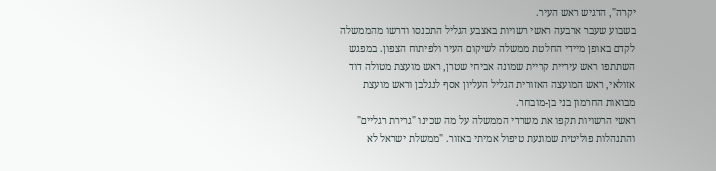יקרה", הדגיש ראש העיר.
בשבוע שעבר ארבעה ראשי רשויות באצבע הגליל התכנסו ודרשו מהממשלה לקדם באופן מיידי החלטת ממשלה לשיקום העיר ולפיתוח הצפון. במפגש השתתפו ראש עיריית קריית שמונה אביחי שטרן, ראש מועצת מטולה דוד אזולאי, ראש המועצה האזורית הגליל העליון אסף לנגלבן וראש מועצת מבואות החרמון בני בן-מובחר.
ראשי הרשויות תקפו את משרדי הממשלה על מה שכינו "גרירת רגליים" והתנהלות פוליטית שמונעת טיפול אמיתי באזור. "ממשלת ישראל לא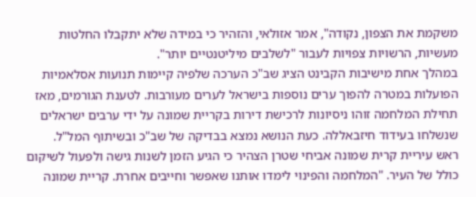משקמת את הצפון, נקודה", אמר אזולאי, והזהיר כי במידה שלא יתקבלו החלטות מעשיות, הרשויות צפויות לעבור "לשלבים מיליטנטיים יותר".
במהלך אחת מישיבות הקבינט הציג שב"כ הערכה שלפיה קיימות תנועות אסלאמיות הפועלות במטרה להפוך ערים נוספות בישראל לערים מעורבות. לטענת הגורמים, מאז תחילת המלחמה זוהו ניסיונות לרכישת דירות בקריית שמונה על ידי ערבים ישראלים שנשלחו בעידוד חיזבאללה. כעת הנושא נמצא בבדיקה של שב"כ ובשיתוף המל"ל.
ראש עיריית קרית שמונה אביחי שטרן הצהיר כי הגיע הזמן לשנות גישה ולפעול לשיקום כולל של העיר. "המלחמה והפינוי לימדו אותנו שאפשר וחייבים אחרת. קריית שמונה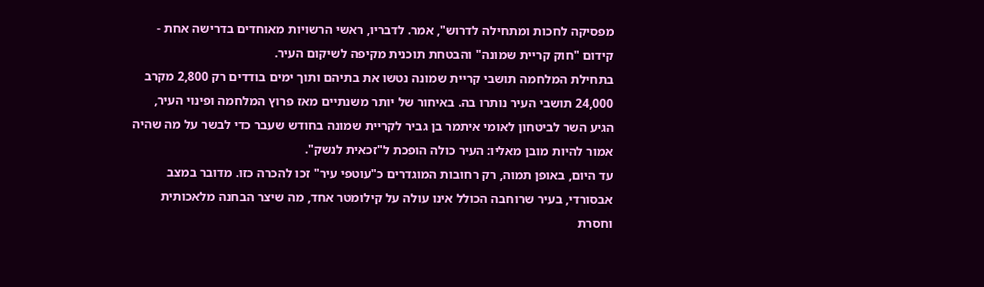מפסיקה לחכות ומתחילה לדרוש", אמר. לדבריו, ראשי הרשויות מאוחדים בדרישה אחת - קידום "חוק קריית שמונה" והבטחת תוכנית מקיפה לשיקום העיר.
בתחילת המלחמה תושבי קריית שמונה נטשו את בתיהם ותוך ימים בודדים רק 2,800 מקרב 24,000 תושבי העיר נותרו בה. באיחור של יותר משנתיים מאז פרוץ המלחמה ופינוי העיר, הגיע השר לביטחון לאומי איתמר בן גביר לקריית שמונה בחודש שעבר כדי לבשר על מה שהיה אמור להיות מובן מאליו: העיר כולה הופכת ל"זכאית לנשק".
עד היום, באופן תמוה, רק רחובות המוגדרים כ"עוטפי עיר" זכו להכרה כזו. מדובר במצב אבסורדי, בעיר שרוחבה הכולל אינו עולה על קילומטר אחד, מה שיצר הבחנה מלאכותית וחסרת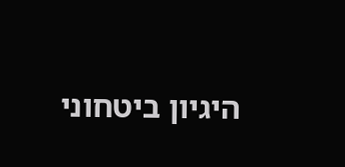היגיון ביטחוני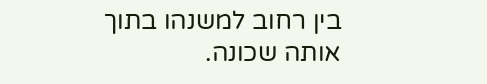בין רחוב למשנהו בתוך אותה שכונה.